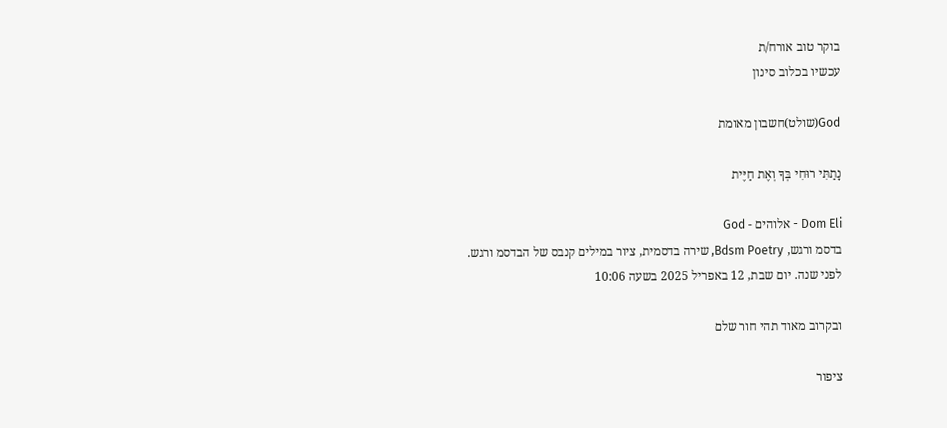בוקר טוב אורח/ת
עכשיו בכלוב סינון

God(שולט)חשבון מאומת

נָתַתִּי רוּחִי בְּךָ וְאֶת חַיֶּית

Dom Eli - אלוהים - God
בדסמ ורגש, Bdsm Poetry, שירה בדסמית, ציור במילים קנבס של הבדסמ ורגש.
לפני שנה. יום שבת, 12 באפריל 2025 בשעה 10:06

ובקרוב מאוד תהי חור שלם

ציפור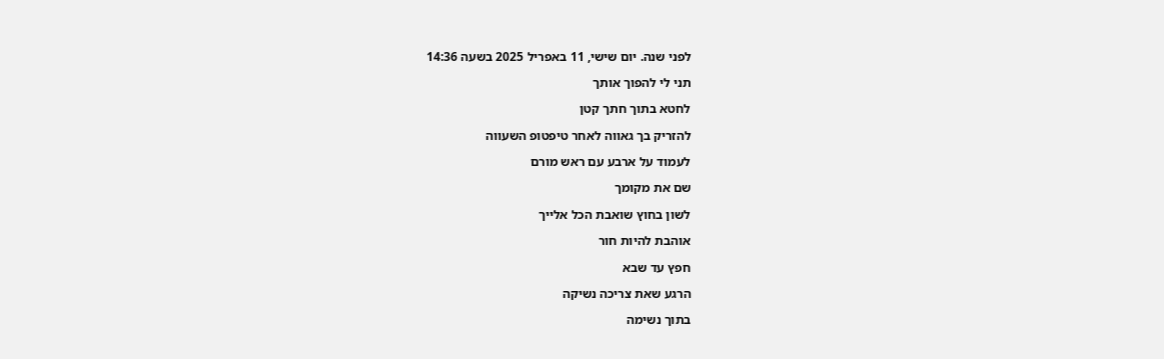לפני שנה. יום שישי, 11 באפריל 2025 בשעה 14:36

תני לי להפוך אותך

לחטא בתוך חתך קטן

להזריק בך גאווה לאחר טיפטופ השעווה

לעמוד על ארבע עם ראש מורם

שם את מקומך

לשון בחוץ שואבת הכל אלייך

אוהבת להיות חור

חפץ עד שבא

הרגע שאת צריכה נשיקה

בתוך נשימה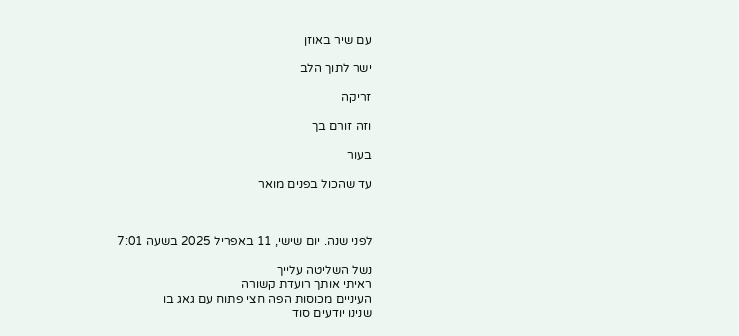עם שיר באוזן

ישר לתוך הלב

זריקה

וזה זורם בך

בעור

עד שהכול בפנים מואר



לפני שנה. יום שישי, 11 באפריל 2025 בשעה 7:01

נשל השליטה עלייך
ראיתי אותך רועדת קשורה
העיניים מכוסות הפה חצי פתוח עם גאג בו
שנינו יודעים סוד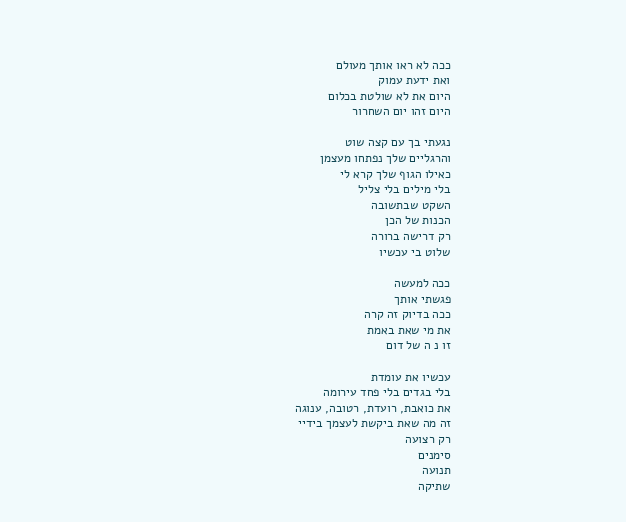ככה לא ראו אותך מעולם
ואת ידעת עמוק
היום את לא שולטת בכלום
היום זהו יום השחרור

נגעתי בך עם קצה שוט
והרגליים שלך נפתחו מעצמן
כאילו הגוף שלך קרא לי
בלי מילים בלי צליל
השקט שבתשובה
הכנות של הכן
רק דרישה ברורה
שלוט בי עכשיו

ככה למעשה
פגשתי אותך
ככה בדיוק זה קרה
את מי שאת באמת
זו נ ה של דום

עכשיו את עומדת
בלי בגדים בלי פחד עירומה
את כואבת, רועדת, רטובה, ענוגה
זה מה שאת ביקשת לעצמך בידיי
רק רצועה
סימנים
תנועה
שתיקה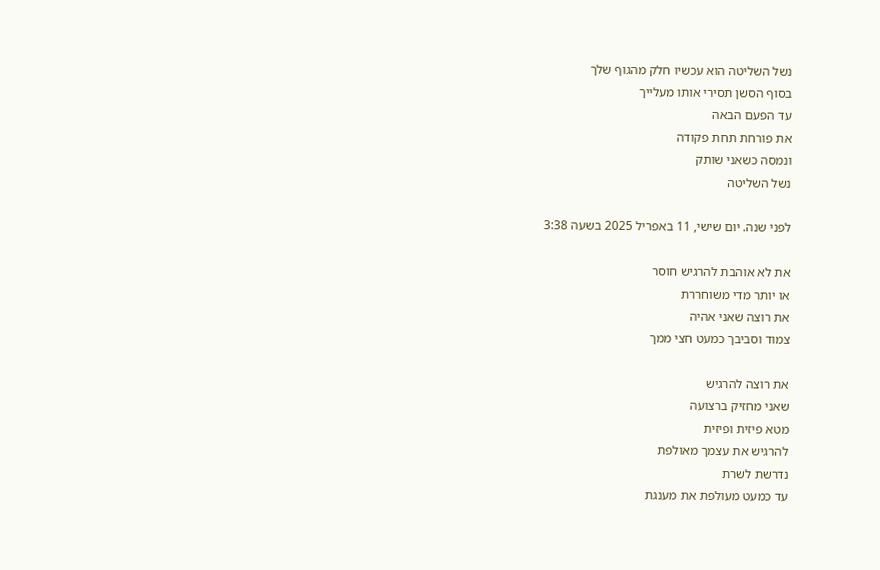נשל השליטה הוא עכשיו חלק מהגוף שלך
בסוף הסשן תסירי אותו מעלייך
עד הפעם הבאה
את פורחת תחת פקודה
ונמסה כשאני שותק
נשל השליטה

לפני שנה. יום שישי, 11 באפריל 2025 בשעה 3:38

את לא אוהבת להרגיש חוסר
או יותר מדי משוחררת
את רוצה שאני אהיה
צמוד וסביבך כמעט חצי ממך

את רוצה להרגיש
שאני מחזיק ברצועה
מטא פיזית ופיזית
להרגיש את עצמך מאולפת
נדרשת לשרת
עד כמעט מעולפת את מענגת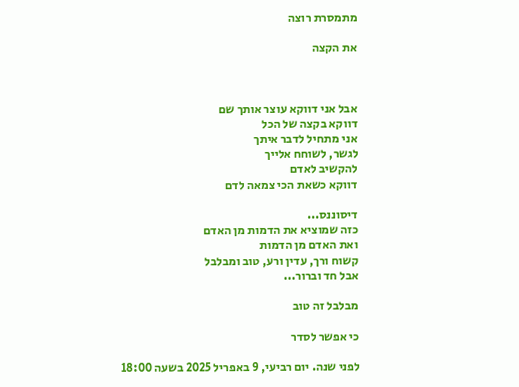מתמסרת רוצה

את הקצה



אבל אני דווקא עוצר אותך שם
דווקא בקצה של הכל
אני מתחיל לדבר איתך
לגשר, לשוחח אלייך
להקשיב לאדם
דווקא כשאת הכי צמאה לדם

דיסוננס...
כזה שמוציא את הדמות מן האדם
ואת האדם מן הדמות
קשוח ורך, עדין ורע, טוב ומבלבל
אבל חד וברור...

מבלבל זה טוב

כי אפשר לסדר

לפני שנה. יום רביעי, 9 באפריל 2025 בשעה 18:00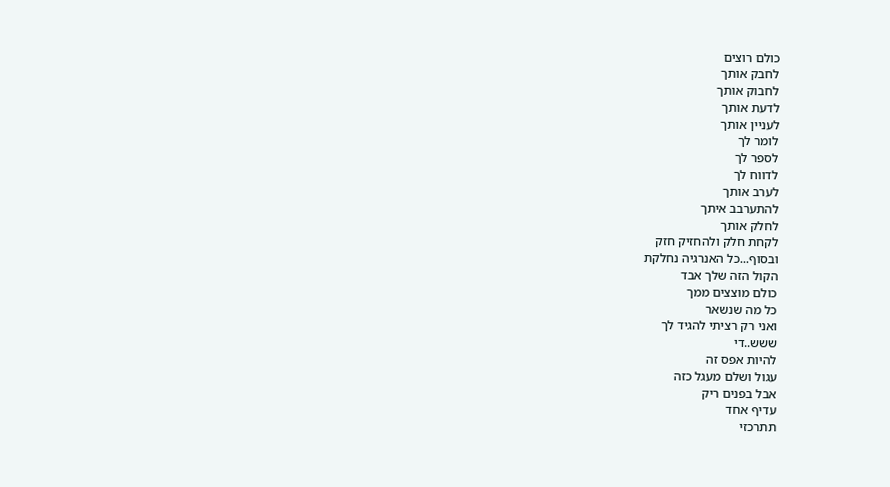כולם רוצים
לחבק אותך
לחבוק אותך
לדעת אותך
לעניין אותך
לומר לך
לספר לך
לדווח לך
לערב אותך
להתערבב איתך
לחלק אותך
לקחת חלק ולהחזיק חזק
ובסוף...כל האנרגיה נחלקת
הקול הזה שלך אבד
כולם מוצצים ממך
כל מה שנשאר
ואני רק רציתי להגיד לך
ששש..די
להיות אפס זה
עגול ושלם מעגל כזה
אבל בפנים ריק
עדיף אחד
תתרכזי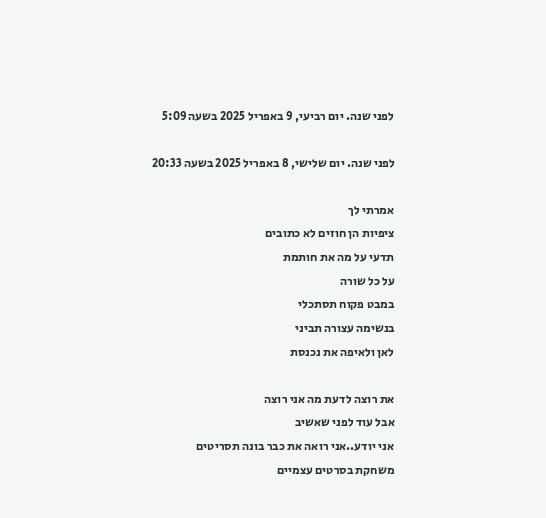לפני שנה. יום רביעי, 9 באפריל 2025 בשעה 5:09

לפני שנה. יום שלישי, 8 באפריל 2025 בשעה 20:33

אמרתי לך
ציפיות הן חוזים לא כתובים
תדעי על מה את חותמת
על כל שורה
במבט פקוח תסתכלי
בנשימה עצורה תביני
לאן ולאיפה את נכנסת

את רוצה לדעת מה אני רוצה
אבל עוד לפני שאשיב
אני יודע..אני רואה את כבר בונה תסריטים
משחקת בסרטים עצמיים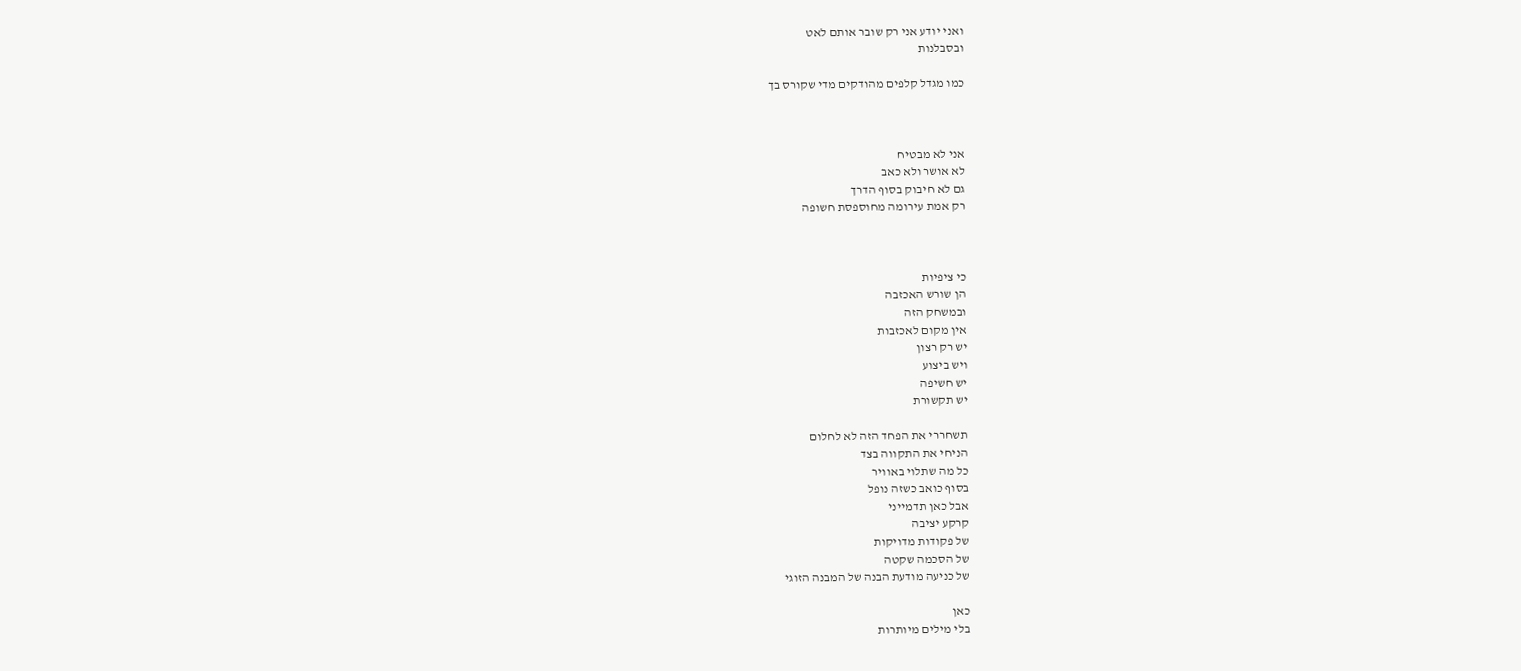ואני יודע אני רק שובר אותם לאט
ובסבלנות

כמו מגדל קלפים מהודקים מדי שקורס בך



אני לא מבטיח
לא אושר ולא כאב
גם לא חיבוק בסוף הדרך
רק אמת עירומה מחוספסת חשופה



כי ציפיות
הן שורש האכזבה
ובמשחק הזה
אין מקום לאכזבות
יש רק רצון
ויש ביצוע
יש חשיפה
יש תקשורת

תשחררי את הפחד הזה לא לחלום
הניחי את התקווה בצד
כל מה שתלוי באוויר
בסוף כואב כשזה נופל
אבל כאן תדמייני
קרקע יציבה
של פקודות מדויקות
של הסכמה שקטה
של כניעה מודעת הבנה של המבנה הזוגי

כאן
בלי מילים מיותרות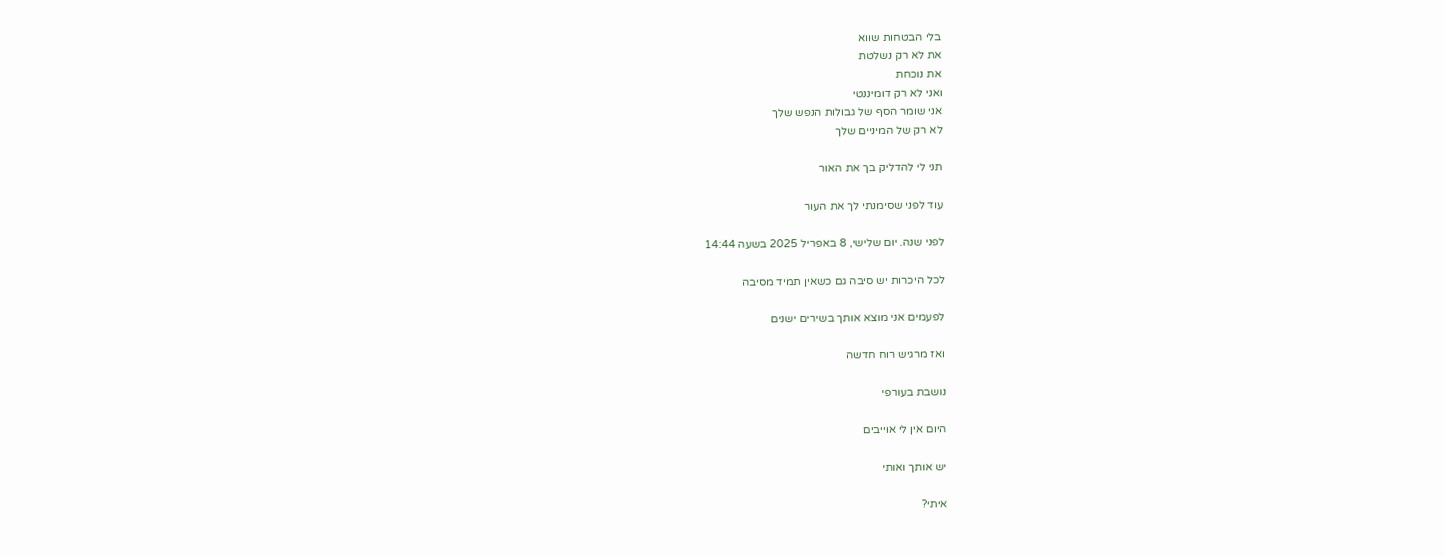בלי הבטחות שווא
את לא רק נשלטת
את נוכחת
ואני לא רק דומיננטי
אני שומר הסף של גבולות הנפש שלך
לא רק של המיניים שלך

תני לי להדליק בך את האור

עוד לפני שסימנתי לך את העור

לפני שנה. יום שלישי, 8 באפריל 2025 בשעה 14:44

לכל היכרות יש סיבה גם כשאין תמיד מסיבה

לפעמים אני מוצא אותך בשירים ישנים

ואז מרגיש רוח חדשה

נושבת בעורפי

היום אין לי אוייבים

יש אותך ואותי

איתי?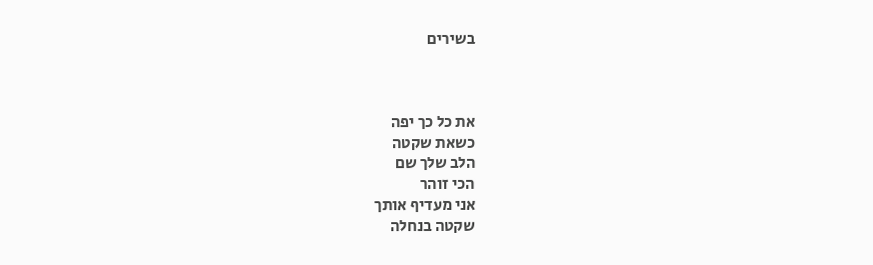בשירים



את כל כך יפה
כשאת שקטה
הלב שלך שם
הכי זוהר
אני מעדיף אותך
שקטה בנחלה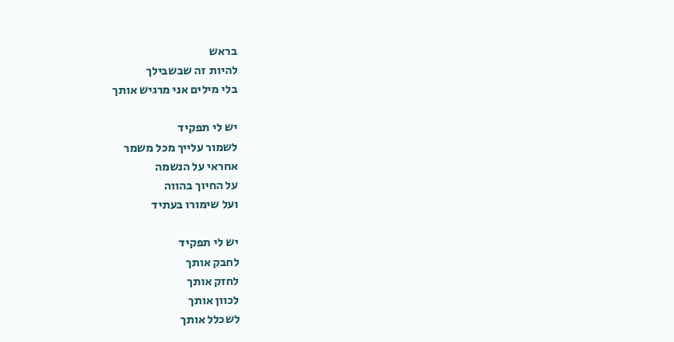בראש
להיות זה שבשבילך
בלי מילים אני מרגיש אותך

יש לי תפקיד
לשמור עלייך מכל משמר
אחראי על הנשמה
על החיוך בהווה
ועל שימורו בעתיד

יש לי תפקיד
לחבק אותך
לחזק אותך
לכוון אותך
לשכלל אותך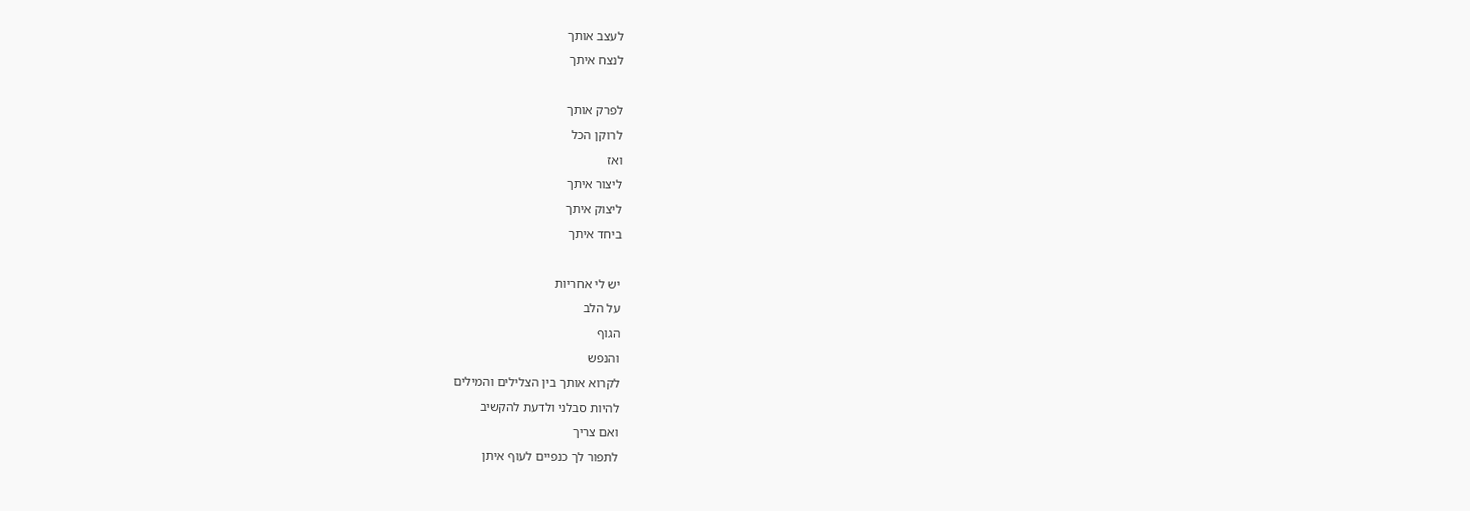לעצב אותך
לנצח איתך

לפרק אותך
לרוקן הכל
ואז
ליצור איתך
ליצוק איתך
ביחד איתך

יש לי אחריות
על הלב
הגוף
והנפש
לקרוא אותך בין הצלילים והמילים
להיות סבלני ולדעת להקשיב
ואם צריך
לתפור לך כנפיים לעוף איתן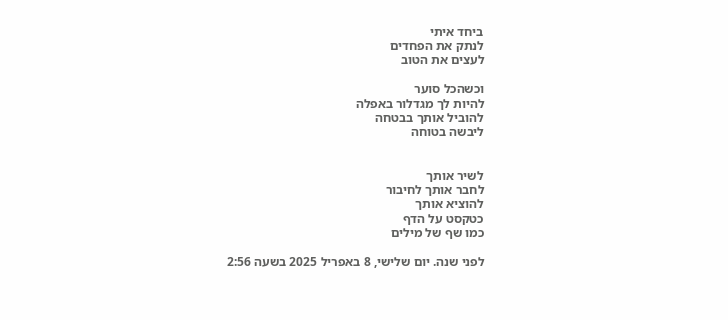ביחד איתי
לנתק את הפחדים
לעצים את הטוב

וכשהכל סוער
להיות לך מגדלור באפלה
להוביל אותך בבטחה
ליבשה בטוחה


לשיר אותך
לחבר אותך לחיבור
להוציא אותך
כטקסט על הדף
כמו שף של מילים

לפני שנה. יום שלישי, 8 באפריל 2025 בשעה 2:56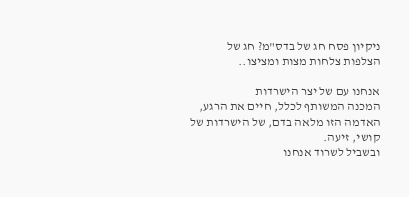ניקיון פסח חג של בדס"מ? חג של הצלפות צלחות מצות ומציצו..

אנחנו עם של יצר הישרדות
המכנה המשותף לכלל, חיים את הרגע, האדמה הזו מלאה בדם, של הישרדות של קושי, זיעה.
ובשביל לשרוד אנחנו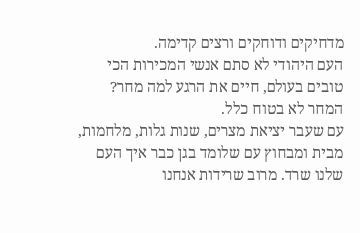מדחיקים ודוחקים ורצים קדימה.
העם היהודי לא סתם אנשי המכירות הכי טובים בעולם, חיים את הרגע למה מחר? המחר לא בטוח כלל.
עם שעבר יציאת מצרים, שנות גלות, מלחמות, מבית ומבחוץ עם שלומד בגן כבר איך העם שלנו שרד. מרוב שרידות אנחנו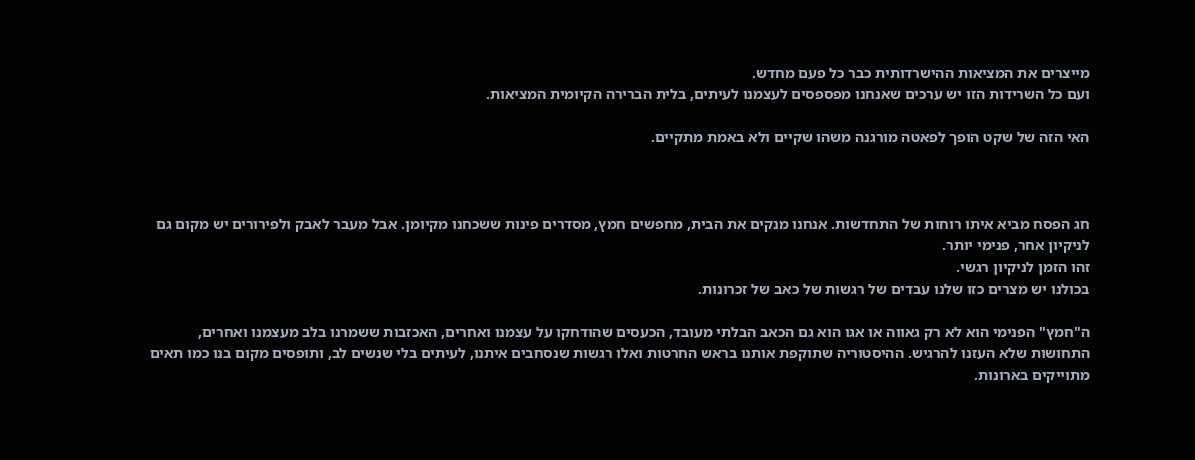מייצרים את המציאות ההישרדותית כבר כל פעם מחדש.
ועם כל השרידות הזו יש ערכים שאנחנו מפספסים לעצמנו לעיתים, בלית הברירה הקיומית המציאות.

האי הזה של שקט הופך לפאטה מורגנה משהו שקיים ולא באמת מתקיים.



חג הפסח מביא איתו רוחות של התחדשות. אנחנו מנקים את הבית, מחפשים חמץ, מסדרים פינות ששכחנו מקיומן. אבל מעבר לאבק ולפירורים יש מקום גם לניקיון אחר, פנימי יותר.
זהו הזמן לניקיון רגשי.
בכולנו יש מצרים כזו שלנו עבדים של רגשות של כאב של זכרונות.

ה"חמץ" הפנימי הוא לא רק גאווה או אגו הוא גם הכאב הבלתי מעובד, הכעסים שהודחקו על עצמנו ואחרים, האכזבות ששמרנו בלב מעצמנו ואחרים, התחושות שלא העזנו להרגיש. ההיסטוריה שתוקפת אותנו בראש החרטות ואלו רגשות שנסחבים איתנו, לעיתים בלי שנשים לב, ותופסים מקום בנו כמו תאים מתוייקים בארונות.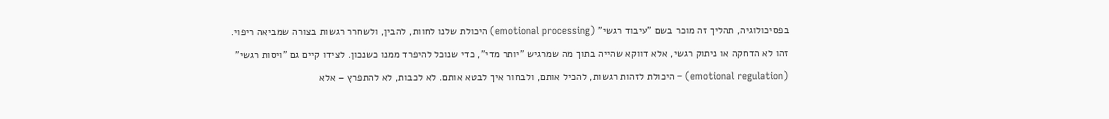בפסיכולוגיה, תהליך זה מוכר בשם "עיבוד רגשי" (emotional processing) היכולת שלנו לחוות, להבין, ולשחרר רגשות בצורה שמביאה ריפוי. זהו לא הדחקה או ניתוק רגשי, אלא דווקא שהייה בתוך מה שמרגיש "יותר מדי", כדי שנוכל להיפרד ממנו כשנכון. לצידו קיים גם "ויסות רגשי" (emotional regulation) – היכולת לזהות רגשות, להכיל אותם, ולבחור איך לבטא אותם. לא לכבות, לא להתפרץ – אלא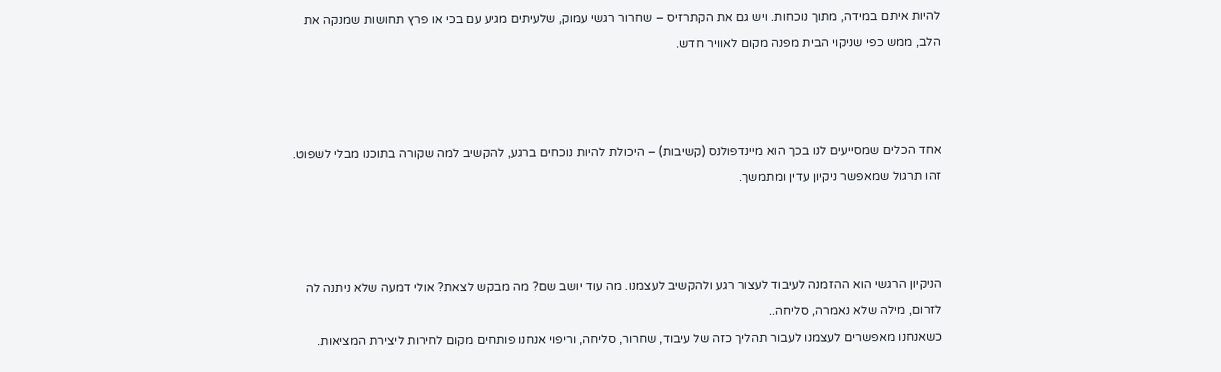להיות איתם במידה, מתוך נוכחות. ויש גם את הקתרזיס – שחרור רגשי עמוק, שלעיתים מגיע עם בכי או פרץ תחושות שמנקה את הלב, ממש כפי שניקוי הבית מפנה מקום לאוויר חדש.



אחד הכלים שמסייעים לנו בכך הוא מיינדפולנס (קשיבות) – היכולת להיות נוכחים ברגע, להקשיב למה שקורה בתוכנו מבלי לשפוט. זהו תרגול שמאפשר ניקיון עדין ומתמשך.



הניקיון הרגשי הוא ההזמנה לעיבוד לעצור רגע ולהקשיב לעצמנו. מה עוד יושב שם? מה מבקש לצאת? אולי דמעה שלא ניתנה לה לזרום, מילה שלא נאמרה, סליחה..
כשאנחנו מאפשרים לעצמנו לעבור תהליך כזה של עיבוד, שחרור, סליחה, וריפוי אנחנו פותחים מקום לחירות ליצירת המציאות.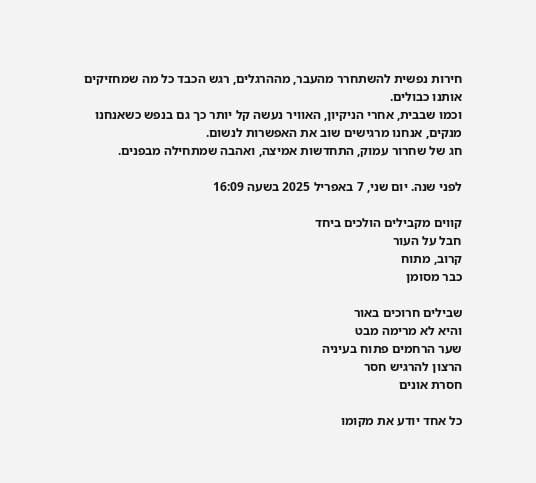חירות נפשית להשתחרר מהעבר, מההרגלים, רגש הכבד כל מה שמחזיקים אותנו כבולים.
וכמו שבבית, אחרי הניקיון, האוויר נעשה קל יותר כך גם בנפש כשאנחנו מנקים, אנחנו מרגישים שוב את האפשרות לנשום.
חג של שחרור עמוק, התחדשות אמיצה, ואהבה שמתחילה מבפנים.

לפני שנה. יום שני, 7 באפריל 2025 בשעה 16:09

קווים מקבילים הולכים ביחד
חבל על העור
קרוב, מתוח
כבר מסומן

שבילים חרוכים באור
והיא לא מרימה מבט
שער הרחמים פתוח בעיניה
הרצון להרגיש חסר
חסרת אונים

כל אחד יודע את מקומו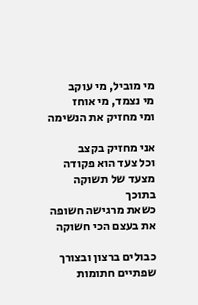מי מוביל, מי עוקב
מי נצמד, מי אוחז
ומי מחזיק את הנשימה

אני מחזיק בקצב
וכל צעד הוא פקודה
מצעד של תשוקה בתוכך
כשאת מרגישה חשופה
את בעצם הכי חשוקה

כבולים ברצון ובצורך
שפתיים חתומות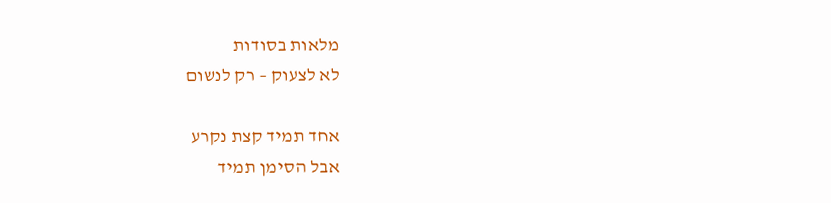מלאות בסודות
לא לצעוק – רק לנשום

אחד תמיד קצת נקרע
אבל הסימן תמיד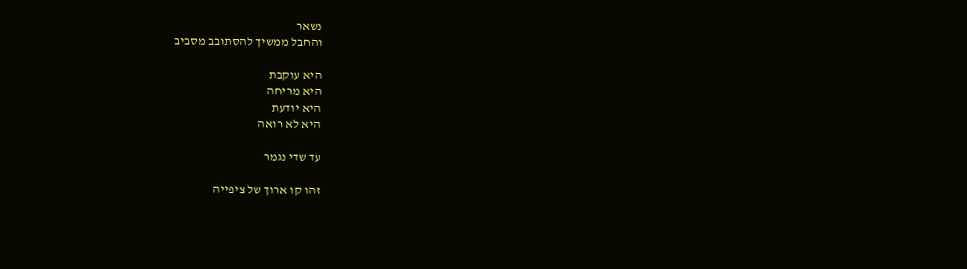נשאר
והחבל ממשיך להסתובב מסביב

היא עוקבת
היא מריחה
היא יודעת
היא לא רואה

עד שדי נגמר

זהו קו ארוך של ציפייה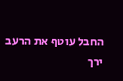החבל עוטף את הרעב
ירך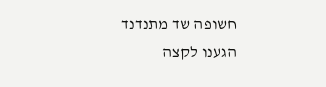חשופה שד מתנדנד
הגענו לקצה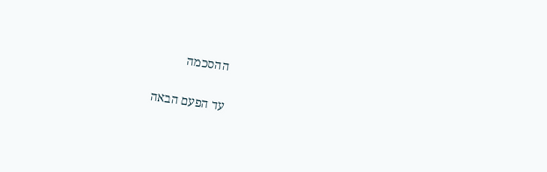ההסכמה

עד הפעם הבאה